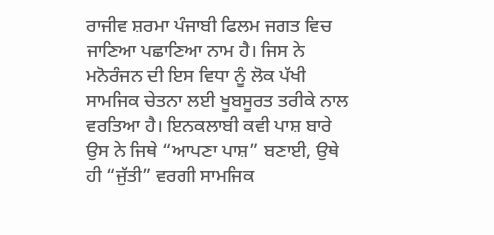ਰਾਜੀਵ ਸ਼ਰਮਾ ਪੰਜਾਬੀ ਫਿਲਮ ਜਗਤ ਵਿਚ ਜਾਣਿਆ ਪਛਾਣਿਆ ਨਾਮ ਹੈ। ਜਿਸ ਨੇ ਮਨੋਰੰਜਨ ਦੀ ਇਸ ਵਿਧਾ ਨੂੰ ਲੋਕ ਪੱਖੀ ਸਾਮਜਿਕ ਚੇਤਨਾ ਲਈ ਖੂਬਸੂਰਤ ਤਰੀਕੇ ਨਾਲ ਵਰਤਿਆ ਹੈ। ਇਨਕਲਾਬੀ ਕਵੀ ਪਾਸ਼ ਬਾਰੇ ਉਸ ਨੇ ਜਿਥੇ “ਆਪਣਾ ਪਾਸ਼” ਬਣਾਈ, ਉਥੇ ਹੀ “ਜੁੱਤੀ” ਵਰਗੀ ਸਾਮਜਿਕ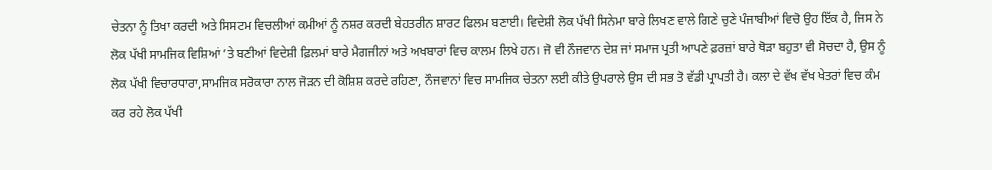ਚੇਤਨਾ ਨੂੰ ਤਿਖਾ ਕਰਦੀ ਅਤੇ ਸਿਸਟਮ ਵਿਚਲੀਆਂ ਕਮੀਆਂ ਨੂੰ ਨਸ਼ਰ ਕਰਦੀ ਬੇਹਤਰੀਨ ਸ਼ਾਰਟ ਫਿਲਮ ਬਣਾਈ। ਵਿਦੇਸ਼ੀ ਲੋਕ ਪੱਖੀ ਸਿਨੇਮਾ ਬਾਰੇ ਲਿਖਣ ਵਾਲੇ ਗਿਣੇ ਚੁਣੇ ਪੰਜਾਬੀਆਂ ਵਿਚੋ ਉਹ ਇੱਕ ਹੈ, ਜਿਸ ਨੇ ਲੋਕ ਪੱਖੀ ਸਾਮਜਿਕ ਵਿਸ਼ਿਆਂ ’ਤੇ ਬਣੀਆਂ ਵਿਦੇਸ਼ੀ ਫ਼ਿਲਮਾਂ ਬਾਰੇ ਮੈਗਜੀਨਾਂ ਅਤੇ ਅਖਬਾਰਾਂ ਵਿਚ ਕਾਲਮ ਲਿਖੇ ਹਨ। ਜੋ ਵੀ ਨੌਜਵਾਨ ਦੇਸ਼ ਜਾਂ ਸਮਾਜ ਪ੍ਰਤੀ ਆਪਣੇ ਫ਼ਰਜ਼ਾਂ ਬਾਰੇ ਥੋੜਾ ਬਹੁਤਾ ਵੀ ਸੋਚਦਾ ਹੈ, ਉਸ ਨੂੰ ਲੋਕ ਪੱਖੀ ਵਿਚਾਰਧਾਰਾ,ਸਾਮਜਿਕ ਸਰੋਕਾਰਾ ਨਾਲ ਜੋੜਨ ਦੀ ਕੋਸ਼ਿਸ਼ ਕਰਦੇ ਰਹਿਣਾ, ਨੌਜਵਾਨਾਂ ਵਿਚ ਸਾਮਜਿਕ ਚੇਤਨਾ ਲਈ ਕੀਤੇ ਉਪਰਾਲੇ ਉਸ ਦੀ ਸਭ ਤੋ ਵੱਡੀ ਪ੍ਰਾਪਤੀ ਹੈ। ਕਲਾ ਦੇ ਵੱਖ ਵੱਖ ਖੇਤਰਾਂ ਵਿਚ ਕੰਮ ਕਰ ਰਹੇ ਲੋਕ ਪੱਖੀ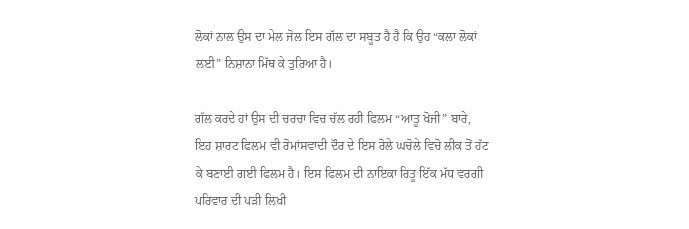ਲੋਕਾਂ ਨਾਲ ਉਸ ਦਾ ਮੇਲ ਜੋਲ ਇਸ ਗੱਲ ਦਾ ਸਬੂਤ ਹੈ ਹੈ ਕਿ ਉਹ “ਕਲਾ ਲੋਕਾਂ ਲਈ” ਨਿਸ਼ਾਨਾ ਮਿੱਥ ਕੇ ਤੁਰਿਆ ਹੈ।

ਗੱਲ ਕਰਦੇ ਹਾਂ ਉਸ ਦੀ ਚਰਚਾ ਵਿਚ ਚੱਲ ਰਹੀ ਫਿਲਮ “ਆਤੂ ਖੋਜੀ” ਬਾਰੇ, ਇਹ ਸ਼ਾਰਟ ਫਿਲਮ ਵੀ ਰੋਮਾਂਸਵਾਦੀ ਦੌਰ ਦੇ ਇਸ ਰੋਲੇ ਘਚੋਲੇ ਵਿਚੋ ਲੀਕ ਤੋਂ ਹੱਟ ਕੇ ਬਣਾਈ ਗਈ ਫਿਲਮ ਹੈ। ਇਸ ਫਿਲਮ ਦੀ ਨਾਇਕਾ ਰਿਤੂ ਇੱਕ ਮੱਧ ਵਰਗੀ ਪਰਿਵਾਰ ਦੀ ਪੜੀ ਲਿਖੀ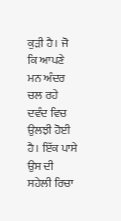ਕੁੜੀ ਹੈ। ਜੋ ਕਿ ਆਪਣੇ ਮਨ ਅੰਦਰ ਚਲ ਰਹੇ ਦਵੰਦ ਵਿਚ ਉਲਝੀ ਹੋਈ ਹੈ। ਇੱਕ ਪਾਸੇ ਉਸ ਦੀ ਸਹੇਲੀ ਰਿਚਾ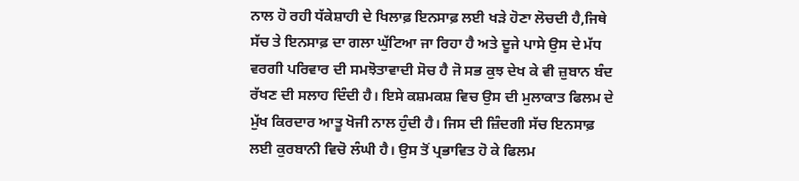ਨਾਲ ਹੋ ਰਹੀ ਧੱਕੇਸ਼ਾਹੀ ਦੇ ਖਿਲਾਫ਼ ਇਨਸਾਫ਼ ਲਈ ਖੜੇ ਹੋਣਾ ਲੋਚਦੀ ਹੈ,ਜਿਥੇ ਸੱਚ ਤੇ ਇਨਸਾਫ਼ ਦਾ ਗਲਾ ਘੁੱਟਿਆ ਜਾ ਰਿਹਾ ਹੈ ਅਤੇ ਦੂਜੇ ਪਾਸੇ ਉਸ ਦੇ ਮੱਧ ਵਰਗੀ ਪਰਿਵਾਰ ਦੀ ਸਮਝੋਤਾਵਾਦੀ ਸੋਚ ਹੈ ਜੋ ਸਭ ਕੁਝ ਦੇਖ ਕੇ ਵੀ ਜ਼ੁਬਾਨ ਬੰਦ ਰੱਖਣ ਦੀ ਸਲਾਹ ਦਿੰਦੀ ਹੈ। ਇਸੇ ਕਸ਼ਮਕਸ਼ ਵਿਚ ਉਸ ਦੀ ਮੁਲਾਕਾਤ ਫਿਲਮ ਦੇ ਮੁੱਖ ਕਿਰਦਾਰ ਆਤੂ ਖੋਜੀ ਨਾਲ ਹੁੰਦੀ ਹੈ। ਜਿਸ ਦੀ ਜ਼ਿੰਦਗੀ ਸੱਚ ਇਨਸਾਫ਼ ਲਈ ਕੁਰਬਾਨੀ ਵਿਚੋ ਲੰਘੀ ਹੈ। ਉਸ ਤੋਂ ਪ੍ਰਭਾਵਿਤ ਹੋ ਕੇ ਫਿਲਮ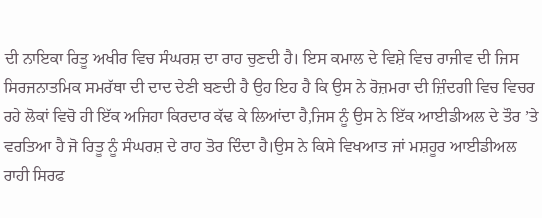ਦੀ ਨਾਇਕਾ ਰਿਤੂ ਅਖੀਰ ਵਿਚ ਸੰਘਰਸ਼ ਦਾ ਰਾਹ ਚੁਣਦੀ ਹੈ। ਇਸ ਕਮਾਲ ਦੇ ਵਿਸ਼ੇ ਵਿਚ ਰਾਜੀਵ ਦੀ ਜਿਸ ਸਿਰਜਨਾਤਮਿਕ ਸਮਰੱਥਾ ਦੀ ਦਾਦ ਦੇਣੀ ਬਣਦੀ ਹੈ ਉਹ ਇਹ ਹੈ ਕਿ ਉਸ ਨੇ ਰੋਜ਼ਮਰਾ ਦੀ ਜ਼ਿੰਦਗੀ ਵਿਚ ਵਿਚਰ ਰਹੇ ਲੋਕਾਂ ਵਿਚੋ ਹੀ ਇੱਕ ਅਜਿਹਾ ਕਿਰਦਾਰ ਕੱਢ ਕੇ ਲਿਆਂਦਾ ਹੈ,ਜਿਸ ਨੂੰ ਉਸ ਨੇ ਇੱਕ ਆਈਡੀਅਲ ਦੇ ਤੌਰ ’ਤੇ ਵਰਤਿਆ ਹੈ ਜੋ ਰਿਤੂ ਨੂੰ ਸੰਘਰਸ਼ ਦੇ ਰਾਹ ਤੋਰ ਦਿੰਦਾ ਹੈ।ਉਸ ਨੇ ਕਿਸੇ ਵਿਖਆਤ ਜਾਂ ਮਸ਼ਹੂਰ ਆਈਡੀਅਲ ਰਾਹੀ ਸਿਰਫ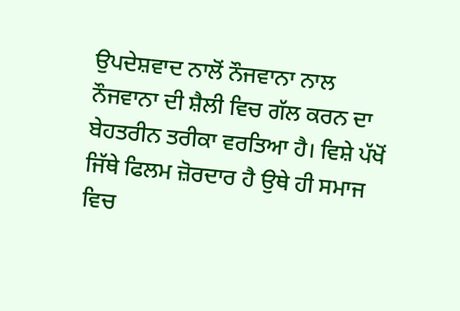ਉਪਦੇਸ਼ਵਾਦ ਨਾਲੋਂ ਨੌਜਵਾਨਾ ਨਾਲ ਨੌਜਵਾਨਾ ਦੀ ਸ਼ੈਲੀ ਵਿਚ ਗੱਲ ਕਰਨ ਦਾ ਬੇਹਤਰੀਨ ਤਰੀਕਾ ਵਰਤਿਆ ਹੈ। ਵਿਸ਼ੇ ਪੱਖੋਂ ਜਿੱਥੇ ਫਿਲਮ ਜ਼ੋਰਦਾਰ ਹੈ ਉਥੇ ਹੀ ਸਮਾਜ ਵਿਚ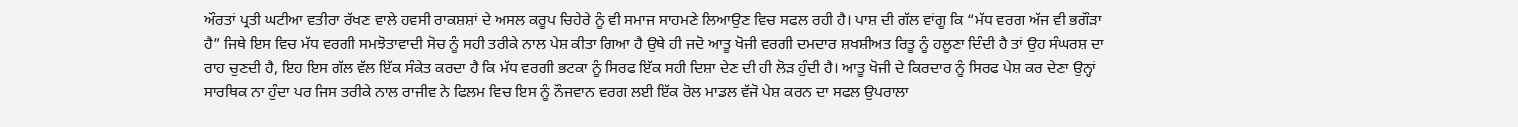ਔਰਤਾਂ ਪ੍ਰਤੀ ਘਟੀਆ ਵਤੀਰਾ ਰੱਖਣ ਵਾਲੇ ਹਵਸੀ ਰਾਕਸ਼ਸ਼ਾਂ ਦੇ ਅਸਲ ਕਰੂਪ ਚਿਹੇਰੇ ਨੂੰ ਵੀ ਸਮਾਜ ਸਾਹਮਣੇ ਲਿਆਉਣ ਵਿਚ ਸਫਲ ਰਹੀ ਹੈ। ਪਾਸ਼ ਦੀ ਗੱਲ ਵਾਂਗੂ ਕਿ “ਮੱਧ ਵਰਗ ਅੱਜ ਵੀ ਭਗੌੜਾ ਹੈ” ਜਿਥੇ ਇਸ ਵਿਚ ਮੱਧ ਵਰਗੀ ਸਮਝੋਤਾਵਾਦੀ ਸੋਚ ਨੂੰ ਸਹੀ ਤਰੀਕੇ ਨਾਲ ਪੇਸ਼ ਕੀਤਾ ਗਿਆ ਹੈ ਉਥੇ ਹੀ ਜਦੋ ਆਤੂ ਖੋਜੀ ਵਰਗੀ ਦਮਦਾਰ ਸ਼ਖਸ਼ੀਅਤ ਰਿਤੂ ਨੂੰ ਹਲੂਣਾ ਦਿੰਦੀ ਹੈ ਤਾਂ ਉਹ ਸੰਘਰਸ਼ ਦਾ ਰਾਹ ਚੁਣਦੀ ਹੈ, ਇਹ ਇਸ ਗੱਲ ਵੱਲ ਇੱਕ ਸੰਕੇਤ ਕਰਦਾ ਹੈ ਕਿ ਮੱਧ ਵਰਗੀ ਭਟਕਾ ਨੂੰ ਸਿਰਫ ਇੱਕ ਸਹੀ ਦਿਸ਼ਾ ਦੇਣ ਦੀ ਹੀ ਲੋੜ ਹੁੰਦੀ ਹੈ। ਆਤੂ ਖੋਜੀ ਦੇ ਕਿਰਦਾਰ ਨੂੰ ਸਿਰਫ ਪੇਸ਼ ਕਰ ਦੇਣਾ ਉਨ੍ਹਾਂ ਸਾਰਥਿਕ ਨਾ ਹੁੰਦਾ ਪਰ ਜਿਸ ਤਰੀਕੇ ਨਾਲ ਰਾਜੀਵ ਨੇ ਫਿਲਮ ਵਿਚ ਇਸ ਨੂੰ ਨੌਜਵਾਨ ਵਰਗ ਲਈ ਇੱਕ ਰੋਲ ਮਾਡਲ ਵੱਜੋ ਪੇਸ਼ ਕਰਨ ਦਾ ਸਫਲ ਉਪਰਾਲਾ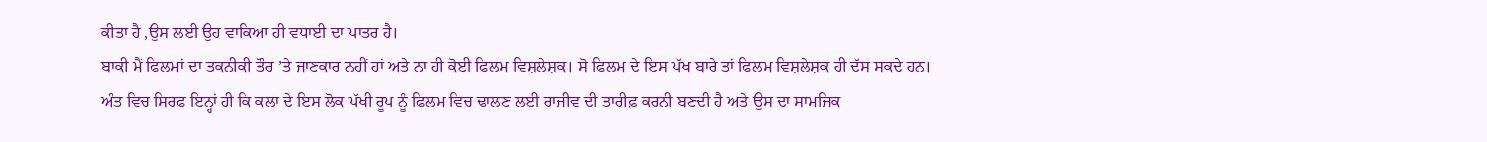ਕੀਤਾ ਹੈ ,ਉਸ ਲਈ ਉਹ ਵਾਕਿਆ ਹੀ ਵਧਾਈ ਦਾ ਪਾਤਰ ਹੈ।
ਬਾਕੀ ਮੈਂ ਫਿਲਮਾਂ ਦਾ ਤਕਨੀਕੀ ਤੌਰ ’ਤੇ ਜਾਣਕਾਰ ਨਹੀਂ ਹਾਂ ਅਤੇ ਨਾ ਹੀ ਕੋਈ ਫਿਲਮ ਵਿਸ਼ਲੇਸ਼ਕ। ਸੋ ਫਿਲਮ ਦੇ ਇਸ ਪੱਖ ਬਾਰੇ ਤਾਂ ਫਿਲਮ ਵਿਸ਼ਲੇਸ਼ਕ ਹੀ ਦੱਸ ਸਕਦੇ ਹਨ। ਅੰਤ ਵਿਚ ਸਿਰਫ ਇਨ੍ਹਾਂ ਹੀ ਕਿ ਕਲਾ ਦੇ ਇਸ ਲੋਕ ਪੱਖੀ ਰੂਪ ਨੂੰ ਫਿਲਮ ਵਿਚ ਢਾਲਣ ਲਈ ਰਾਜੀਵ ਦੀ ਤਾਰੀਫ਼ ਕਰਨੀ ਬਣਦੀ ਹੈ ਅਤੇ ਉਸ ਦਾ ਸਾਮਜਿਕ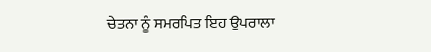ਚੇਤਨਾ ਨੂੰ ਸਮਰਪਿਤ ਇਹ ਉਪਰਾਲਾ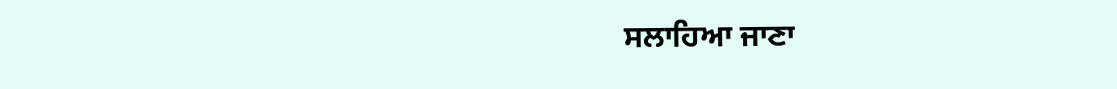ਸਲਾਹਿਆ ਜਾਣਾ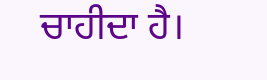ਚਾਹੀਦਾ ਹੈ।